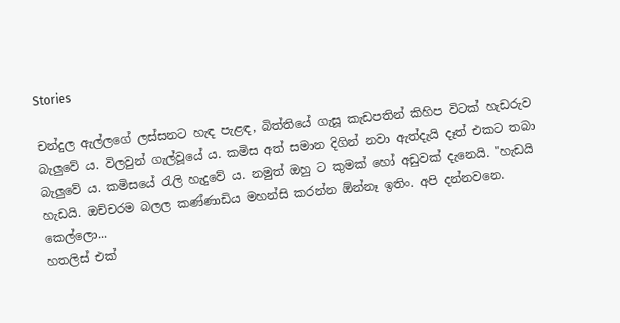Stories

චන්දුල ඇල්ලගේ ලස්සනට හැඳ පැළඳ, බිත්තියේ ගැසූ කැඩපතින් කිහිප විටක් හැඩරුව බැලුවේ ය. විලවුන් ගැල්වූයේ ය. කමිස අත් සමාන දිගින් නවා ඇත්දැයි දෑත් එකට තබා බැලුවේ ය. කමිසයේ රැලි හැදුවේ ය. නමුත් ඔහු ට කුමක් හෝ අඩුවක් දැනෙයි. "හැඩයි හැඩයි. ඔච්චරම බලල කණ්ණාඩිය මහන්සි කරන්න ඕන්නෑ ඉතිං. අපි දන්නවනෙ. කෙල්ලො...
හතලිස් එක්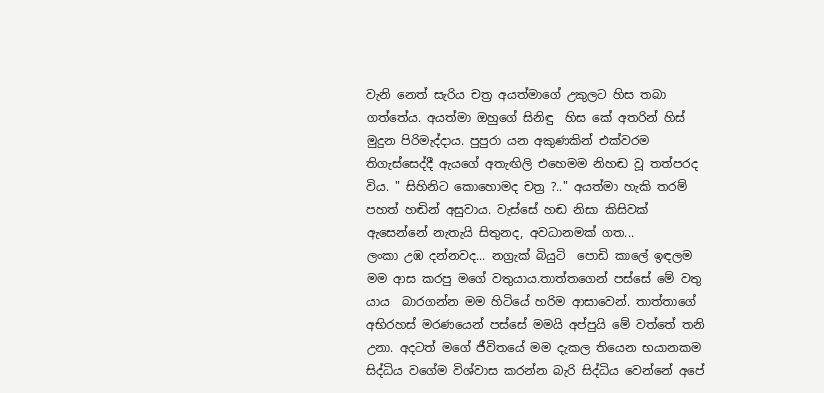වැනි නෙත් සැරිය චත්‍ර අයත්මාගේ උකුලට හිස තබා ගත්තේය. අයත්මා ඔහුගේ සිනිඳු  හිස කේ අතරින් හිස් මුදුන පිරිමැද්දාය. පුපුරා යන අකුණකින් එක්වරම තිගැස්සෙද්දී ඇයගේ අතැඟිලි එහෙමම නිහඬ වූ තත්පරද විය. " සිහිනිට කොහොමද චත්‍ර ?.." අයත්මා හැකි තරම් පහත් හඬින් අසුවාය. වැස්සේ හඬ නිසා කිසිවක් ඇසෙන්නේ නැතැයි සිතුනද, අවධානමක් ගත...
ලංකා උඹ දන්නවද... නග්‍රැක් බියුටි  පොඩි කාලේ ඉඳලම මම ආස කරපු මගේ වතුයාය.තාත්තගෙන් පස්සේ මේ වතු යාය  බාරගන්න මම හිටියේ හරිම ආසාවෙන්. තාත්තාගේ අභිරහස් මරණයෙන් පස්සේ මමයි අප්පුයි මේ වත්තේ තනි උනා. අදටත් මගේ ජීවිතයේ මම දැකල තියෙන භයානකම සිද්ධිය වගේම විශ්වාස කරන්න බැරි සිද්ධිය වෙන්නේ අපේ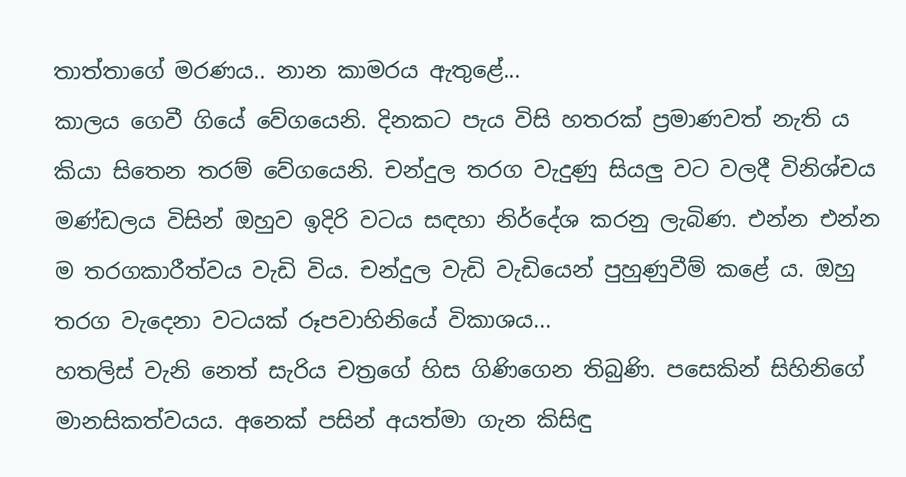තාත්තාගේ මරණය.. නාන කාමරය ඇතුළේ...
කාලය ගෙවී ගියේ වේගයෙනි. දිනකට පැය විසි හතරක් ප්‍රමාණවත් නැති ය කියා සිතෙන තරම් වේගයෙනි. චන්දුල තරග වැදුණු සියලු වට වලදී විනිශ්චය මණ්ඩලය විසින් ඔහුව ඉදිරි වටය සඳහා නිර්දේශ කරනු ලැබිණ. එන්න එන්න ම තරගකාරීත්වය වැඩි විය. චන්දුල වැඩි වැඩියෙන් පුහුණුවීම් කළේ ය. ඔහු තරග වැදෙනා වටයක් රූපවාහිනියේ විකාශය...
හතලිස් වැනි නෙත් සැරිය චත්‍රගේ හිස ගිණිගෙන තිබුණි. පසෙකින් සිහිනිගේ මානසිකත්වයය. අනෙක් පසින් අයත්මා ගැන කිසිඳු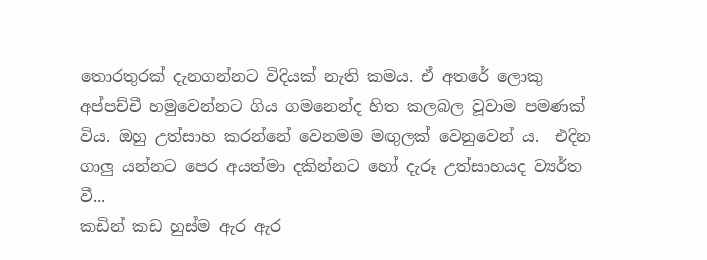තොරතුරක් දැනගන්නට විදියක් නැති කමය. ඒ අතරේ ලොකු අප්පච්චී හමුවෙන්නට ගිය ගමනෙන්ද හිත කලබල වූවාම පමණක් විය. ඔහු උත්සාහ කරන්නේ වෙනමම මඟුලක් වෙනුවෙන් ය.  එදින ගාලු යන්නට පෙර අයත්මා දකින්නට හෝ දැරූ උත්සාහයද ව්‍යර්ත වී...
කඩින් කඩ හුස්ම ඇර ඇර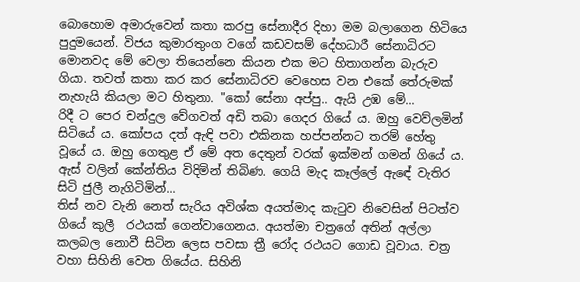බොහොම අමාරුවෙන් කතා කරපු සේනාදීර දිහා මම බලාගෙන හිටියෙ  පුදුමයෙන්. විජය කුමාරතුංග වගේ කඩවසම් දේහධාරී සේනාධිරට මොනවද මේ වෙලා තියෙන්නෙ කියන එක මට හිතාගන්න බැරුව ගියා. තවත් කතා කර කර සේනාධිරව වෙහෙස වන එකේ තේරුමක් නැහැයි කියලා මට හිතුනා. "කෝ සේනා අප්පු.. ඇයි උඹ මේ...
රිදී ට පෙර චන්දුල වේගවත් අඩි තබා ගෙදර ගියේ ය. ඔහු වෙව්ලමින් සිටියේ ය. කෝපය දත් ඇඳි පවා එකිනක හප්පන්නට තරම් හේතු වූයේ ය. ඔහු ගෙතුළ ඒ මේ අත දෙතුන් වරක් ඉක්මන් ගමන් ගියේ ය. ඇස් වලින් කේන්තිය විදිමින් තිබිණ. ගෙයි මැද කෑල්ලේ ඇඳේ වැතිර සිටි ජුලී නැගිටිමින්...
තිස් නව වැනි නෙත් සැරිය අවිශ්ක අයත්මාද කැටුව නිවෙසින් පිටත්ව ගියේ කුලී  රථයක් ගෙන්වාගෙනය. අයත්මා චත්‍රගේ අතින් අල්ලා කලබල නොවී සිටින ලෙස පවසා ත්‍රී රෝද රථයට ගොඩ වූවාය. චත්‍ර වහා සිහිනි වෙත ගියේය. සිහිනි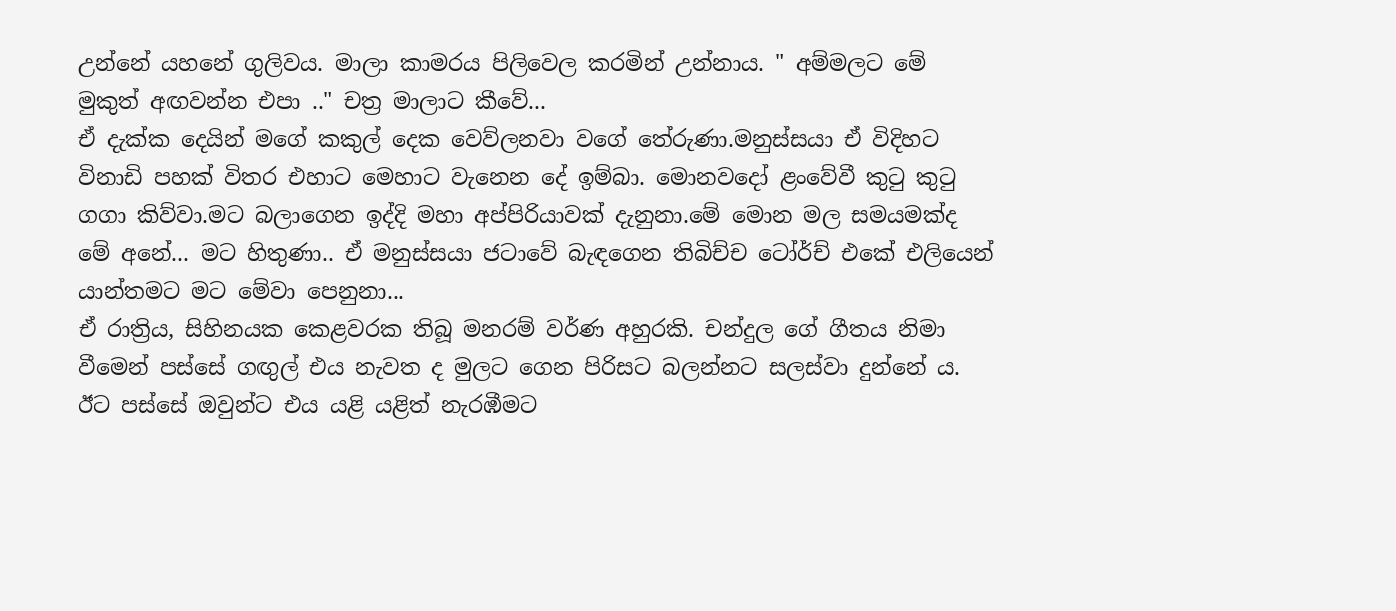උන්නේ යහනේ ගුලිවය. මාලා කාමරය පිලිවෙල කරමින් උන්නාය. " අම්මලට මේ මුකුත් අඟවන්න එපා .." චත්‍ර මාලාට කීවේ...
ඒ දැක්ක දෙයින් මගේ කකුල් දෙක වෙව්ලනවා වගේ තේරුණා.මනුස්සයා ඒ විදිහට විනාඩි පහක් විතර එහාට මෙහාට වැනෙන දේ ඉම්බා. මොනවදෝ ළංවේවී කුටු කුටු ගගා කිව්වා.මට බලාගෙන ඉද්දි මහා අප්පිරියාවක් දැනුනා.මේ මොන මල සමයමක්ද මේ අනේ... මට හිතුණා.. ඒ මනුස්සයා ජටාවේ බැඳගෙන තිබිච්ච ටෝර්ච් එකේ එලියෙන් යාන්තමට මට මේවා පෙනුනා...
ඒ රාත්‍රිය, සිහිනයක කෙළවරක තිබූ මනරම් වර්ණ අහුරකි. චන්දුල ගේ ගීතය නිමා වීමෙන් පස්සේ ගඟුල් එය නැවත ද මුලට ගෙන පිරිසට බලන්නට සලස්වා දුන්නේ ය. ඊට පස්සේ ඔවුන්ට එය යළි යළිත් නැරඹීමට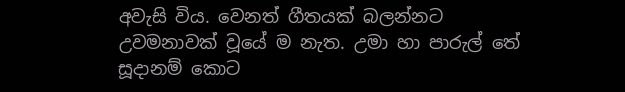අවැසි විය. වෙනත් ගීතයක් බලන්නට උවමනාවක් වූයේ ම නැත. උමා හා පාරුල් තේ සූදානම් කොට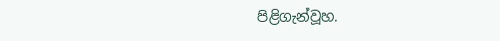පිළිගැන්වූහ.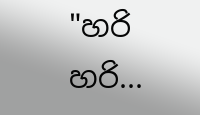"හරි හරි...